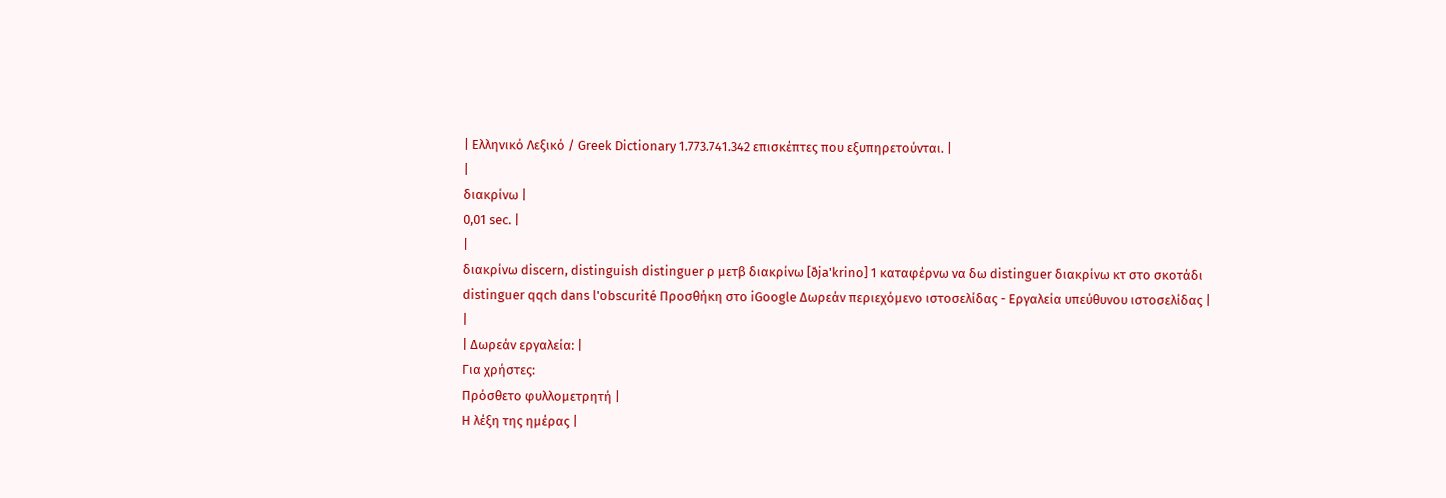| Ελληνικό Λεξικό / Greek Dictionary 1.773.741.342 επισκέπτες που εξυπηρετούνται. |
|
διακρίνω |
0,01 sec. |
|
διακρίνω discern, distinguish distinguer ρ μετβ διακρίνω [ðja'krino] 1 καταφέρνω να δω distinguer διακρίνω κτ στο σκοτάδι distinguer qqch dans l'obscurité Προσθήκη στο iGoogle Δωρεάν περιεχόμενο ιστοσελίδας - Εργαλεία υπεύθυνου ιστοσελίδας |
|
| Δωρεάν εργαλεία: |
Για χρήστες:
Πρόσθετο φυλλομετρητή |
Η λέξη της ημέρας |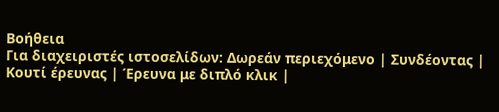Βοήθεια
Για διαχειριστές ιστοσελίδων: Δωρεάν περιεχόμενο | Συνδέοντας | Κουτί έρευνας | Έρευνα με διπλό κλικ |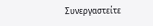Συνεργαστείτε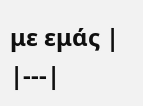με εμάς |
|---|